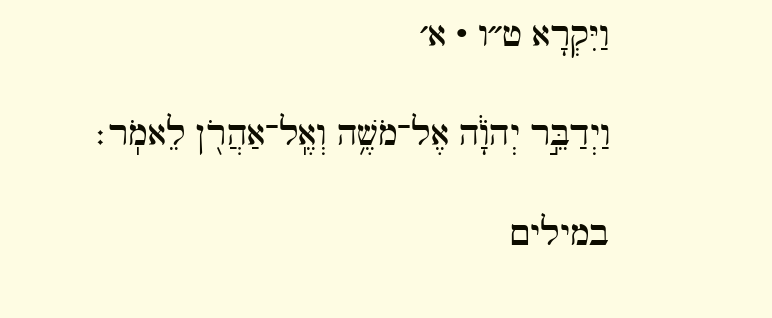וַיִּקְרָא ט״ו · א׳

וַיְדַבֵּ֣ר יְהֹוָ֔ה אֶל־מֹשֶׁ֥ה וְאֶֽל־אַהֲרֹ֖ן לֵאמֹֽר׃

במילים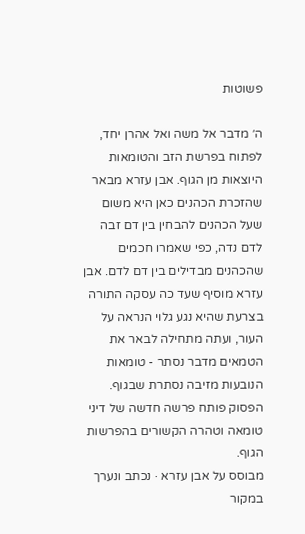פשוטות

ה׳ מדבר אל משה ואל אהרן יחד, לפתוח בפרשת הזב והטומאות היוצאות מן הגוף. אבן עזרא מבאר שהזכרת הכהנים כאן היא משום שעל הכהנים להבחין בין דם זבה לדם נדה, כפי שאמרו חכמים שהכהנים מבדילים בין דם לדם. אבן עזרא מוסיף שעד כה עסקה התורה בצרעת שהיא נגע גלוי הנראה על העור, ועתה מתחילה לבאר את הטמאים מדבר נסתר - טומאות הנובעות מזיבה נסתרת שבגוף. הפסוק פותח פרשה חדשה של דיני טומאה וטהרה הקשורים בהפרשות הגוף.
מבוסס על אבן עזרא · נכתב ונערך במקור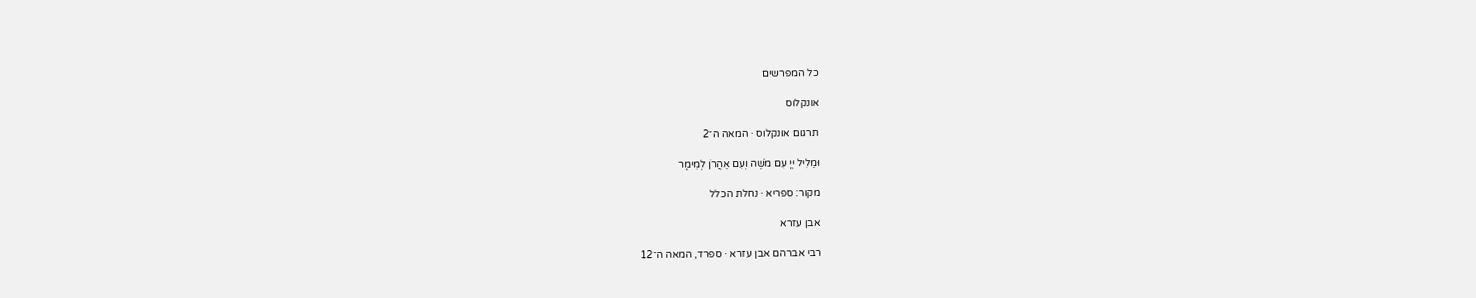כל המפרשים

אונקלוס

תרגום אונקלוס · המאה ה־2

וּמַלִיל יְיָ עִם מֹשֶׁה וְעִם אַהֲרֹן לְמֵימָר

מקור: ספריא · נחלת הכלל

אבן עזרא

רבי אברהם אבן עזרא · ספרד, המאה ה־12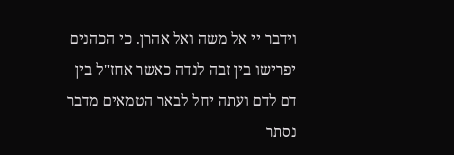וידבר יי אל משה ואל אהרן. כי הכהנים יפרישו בין זבה לנדה כאשר אחז"ל בין דם לדם ועתה יחל לבאר הטמאים מדבר נסתר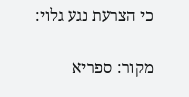כי הצרעת נגע גלוי:

מקור: ספריא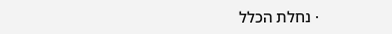· נחלת הכלל